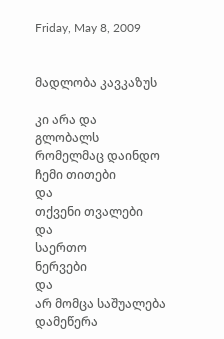Friday, May 8, 2009


მადლობა კავკაზუს

კი არა და
გლობალს
რომელმაც დაინდო
ჩემი თითები
და
თქვენი თვალები
და
საერთო
ნერვები
და
არ მომცა საშუალება დამეწერა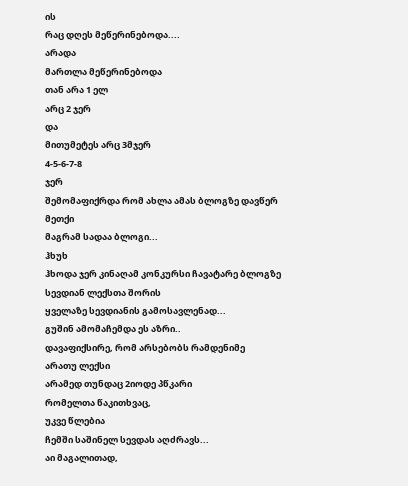ის
რაც დღეს მეწერინებოდა....
არადა
მართლა მეწერინებოდა
თან არა 1 ელ
არც 2 ჯერ
და
მითუმეტეს არც 3მჯერ
4-5-6-7-8
ჯერ
შემომაფიქრდა რომ ახლა ამას ბლოგზე დავწერ
მეთქი
მაგრამ სადაა ბლოგი...
ჰხუხ
ჰხოდა ჯერ კინაღამ კონკურსი ჩავატარე ბლოგზე
სევდიან ლექსთა შორის
ყველაზე სევდიანის გამოსავლენად...
გუშინ ამომაჩემდა ეს აზრი..
დავაფიქსირე, რომ არსებობს რამდენიმე
არათუ ლექსი
არამედ თუნდაც 2იოდე პწკარი
რომელთა წაკითხვაც,
უკვე წლებია
ჩემში საშინელ სევდას აღძრავს...
აი მაგალითად,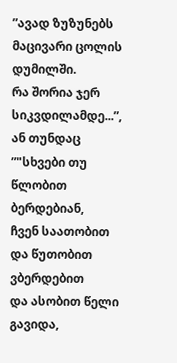”ავად ზუზუნებს მაცივარი ცოლის დუმილში.
რა შორია ჯერ სიკვდილამდე...”,
ან თუნდაც
”"სხვები თუ წლობით ბერდებიან,
ჩვენ საათობით
და წუთობით ვბერდებით
და ასობით წელი გავიდა,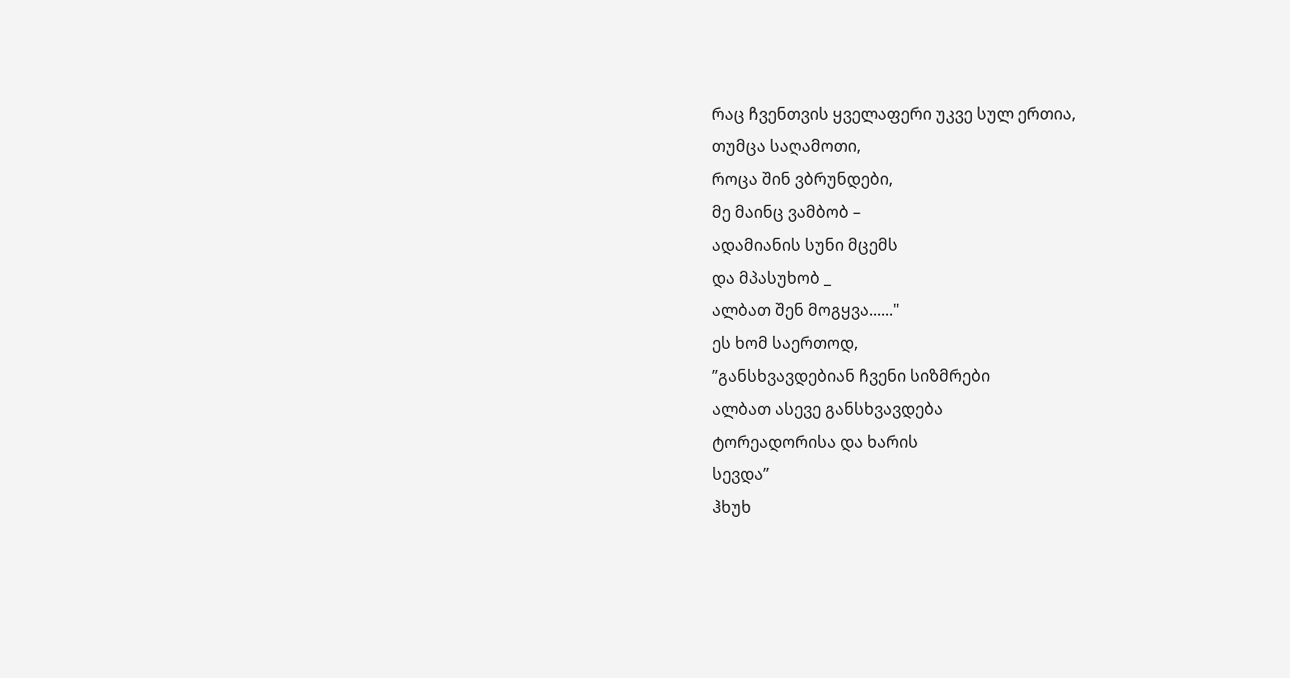რაც ჩვენთვის ყველაფერი უკვე სულ ერთია,
თუმცა საღამოთი,
როცა შინ ვბრუნდები,
მე მაინც ვამბობ –
ადამიანის სუნი მცემს
და მპასუხობ _
ალბათ შენ მოგყვა......"
ეს ხომ საერთოდ,
”განსხვავდებიან ჩვენი სიზმრები
ალბათ ასევე განსხვავდება
ტორეადორისა და ხარის
სევდა”
ჰხუხ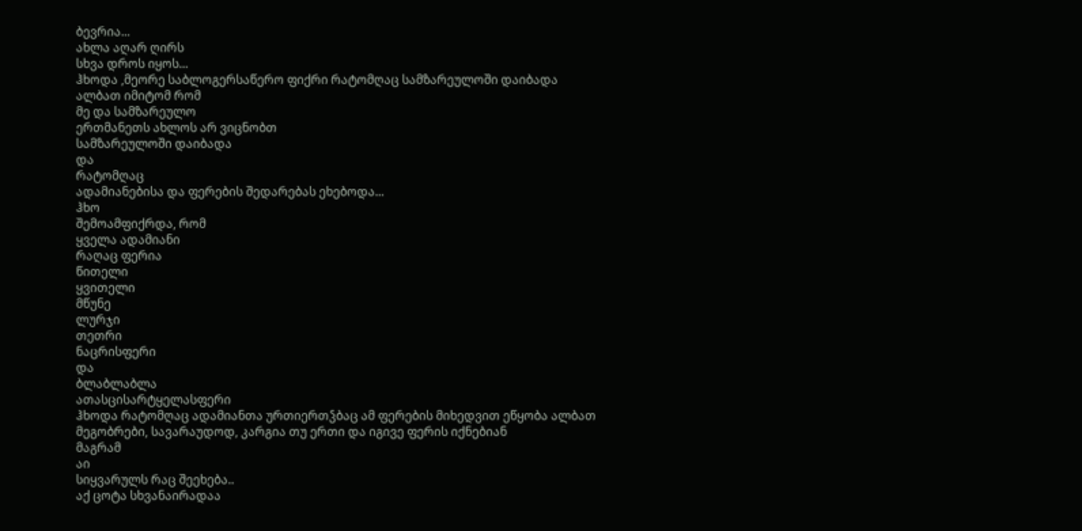ბევრია...
ახლა აღარ ღირს
სხვა დროს იყოს...
ჰხოდა ,მეორე საბლოგერსაწერო ფიქრი რატომღაც სამზარეულოში დაიბადა
ალბათ იმიტომ რომ
მე და სამზარეულო
ერთმანეთს ახლოს არ ვიცნობთ
სამზარეულოში დაიბადა
და
რატომღაც
ადამიანებისა და ფერების შედარებას ეხებოდა...
ჰხო
შემოამფიქრდა, რომ
ყველა ადამიანი
რაღაც ფერია
წითელი
ყვითელი
მწუნე
ლურჯი
თეთრი
ნაცრისფერი
და
ბლაბლაბლა
ათასცისარტყელასფერი
ჰხოდა რატომღაც ადამიანთა ურთიერთჴბაც ამ ფერების მიხედვით ეწყობა ალბათ
მეგობრები, სავარაუდოდ, კარგია თუ ერთი და იგივე ფერის იქნებიან
მაგრამ
აი
სიყვარულს რაც შეეხება..
აქ ცოტა სხვანაირადაა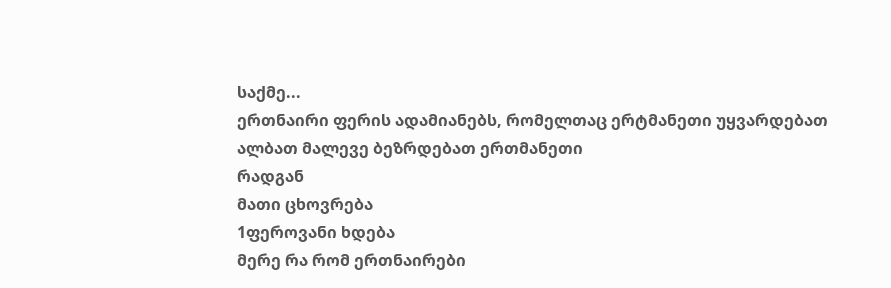საქმე...
ერთნაირი ფერის ადამიანებს, რომელთაც ერტმანეთი უყვარდებათ
ალბათ მალევე ბეზრდებათ ერთმანეთი
რადგან
მათი ცხოვრება
1ფეროვანი ხდება
მერე რა რომ ერთნაირები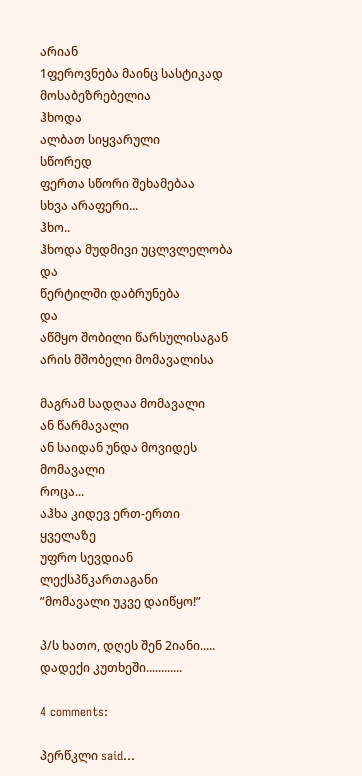არიან
1ფეროვნება მაინც სასტიკად მოსაბეზრებელია
ჰხოდა
ალბათ სიყვარული
სწორედ
ფერთა სწორი შეხამებაა
სხვა არაფერი...
ჰხო..
ჰხოდა მუდმივი უცლვლელობა
და
წერტილში დაბრუნება
და
აწმყო შობილი წარსულისაგან არის მშობელი მომავალისა

მაგრამ სადღაა მომავალი
ან წარმავალი
ან საიდან უნდა მოვიდეს მომავალი
როცა...
აჰხა კიდევ ერთ-ერთი
ყველაზე
უფრო სევდიან ლექსპწკართაგანი
”მომავალი უკვე დაიწყო!”

პ/ს ხათო, დღეს შენ 2იანი..... დადექი კუთხეში............

4 comments:

პერწკლი said...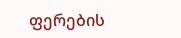ფერების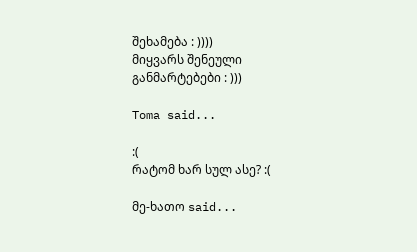შეხამება : ))))
მიყვარს შენეული განმარტებები : )))

Toma said...

:(
რატომ ხარ სულ ასე? :(

მე-ხათო said...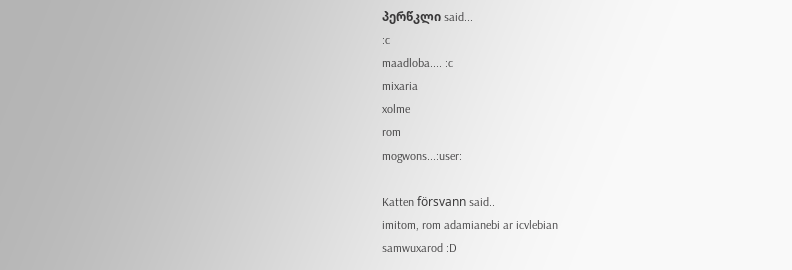პერწკლი said...
:c
maadloba.... :c
mixaria
xolme
rom
mogwons...:user:

Katten försvann said..
imitom, rom adamianebi ar icvlebian
samwuxarod :D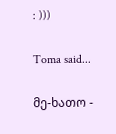: )))

Toma said...

მე-ხათო -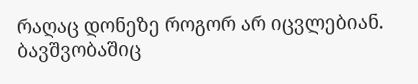რაღაც დონეზე როგორ არ იცვლებიან.
ბავშვობაშიც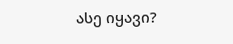ასე იყავი?